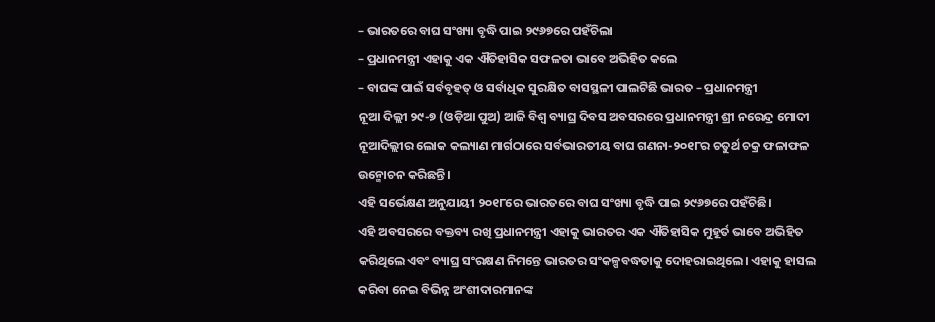– ଭାରତରେ ବାଘ ସଂଖ୍ୟା ବୃଦ୍ଧି ପାଇ ୨୯୬୭ରେ ପହଁଚିଲା
– ପ୍ରଧାନମନ୍ତ୍ରୀ ଏହାକୁ ଏକ ଐତିହାସିକ ସଫଳତା ଭାବେ ଅଭିହିତ କଲେ
– ବାଘଙ୍କ ପାଇଁ ସର୍ବବୃହତ୍ ଓ ସର୍ବାଧିକ ସୁରକ୍ଷିତ ବାସସ୍ଥଳୀ ପାଲଟିଛି ଭାରତ – ପ୍ରଧାନମନ୍ତ୍ରୀ
ନୂଆ ଦିଲ୍ଲୀ ୨୯-୭ (ଓଡ଼ିଆ ପୁଅ) ଆଜି ବିଶ୍ୱ ବ୍ୟାଘ୍ର ଦିବସ ଅବସରରେ ପ୍ରଧାନମନ୍ତ୍ରୀ ଶ୍ରୀ ନରେନ୍ଦ୍ର ମୋଦୀ ନୂଆଦିଲ୍ଲୀର ଲୋକ କଲ୍ୟାଣ ମାର୍ଗଠାରେ ସର୍ବଭାରତୀୟ ବାଘ ଗଣନା-୨୦୧୮ର ଚତୁର୍ଥ ଚକ୍ର ଫଳାଫଳ ଉନ୍ମୋଚନ କରିଛନ୍ତି।
ଏହି ସର୍ଭେକ୍ଷଣ ଅନୁଯାୟୀ ୨୦୧୮ରେ ଭାରତରେ ବାଘ ସଂଖ୍ୟା ବୃଦ୍ଧି ପାଇ ୨୯୬୭ରେ ପହଁଚିଛି।
ଏହି ଅବସରରେ ବକ୍ତବ୍ୟ ରଖି ପ୍ରଧାନମନ୍ତ୍ରୀ ଏହାକୁ ଭାରତର ଏକ ଐତିହାସିକ ମୁହୂର୍ତ ଭାବେ ଅଭିହିତ କରିଥିଲେ ଏବଂ ବ୍ୟାଘ୍ର ସଂରକ୍ଷଣ ନିମନ୍ତେ ଭାରତର ସଂକଳ୍ପବଦ୍ଧତାକୁ ଦୋହରାଇଥିଲେ। ଏହାକୁ ହାସଲ କରିବା ନେଇ ବିଭିନ୍ନ ଅଂଶୀଦାରମାନଙ୍କ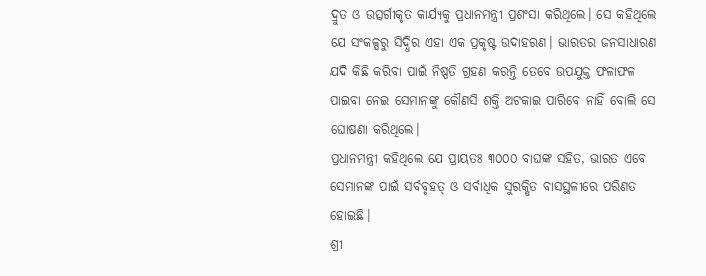ଦ୍ରୁତ ଓ ଉତ୍ସର୍ଗୀକୃତ କାର୍ଯ୍ୟକୁ ପ୍ରଧାନମନ୍ତ୍ରୀ ପ୍ରଶଂସା କରିଥିଲେ। ସେ କହିଥିଲେ ଯେ ସଂକଳ୍ପରୁ ସିଦ୍ଧିର ଏହା ଏକ ପ୍ରକୃଷ୍ଟ ଉଦାହରଣ। ଭାରତର ଜନସାଧାରଣ ଯଦି କିଛି କରିବା ପାଇଁ ନିଷ୍ପତି ଗ୍ରହଣ କରନ୍ତି ତେବେ ଉପଯୁକ୍ତ ଫଳାଫଳ ପାଇବା ନେଇ ସେମାନଙ୍କୁ କୌଣସି ଶକ୍ତି ଅଟକାଇ ପାରିବେ ନାହିଁ ବୋଲି ସେ ଘୋଷଣା କରିଥିଲେ।
ପ୍ରଧାନମନ୍ତ୍ରୀ କହିଥିଲେ ଯେ ପ୍ରାୟତଃ ୩୦୦୦ ବାଘଙ୍କ ସହିତ, ଭାରତ ଏବେ ସେମାନଙ୍କ ପାଇଁ ସର୍ବବୃହତ୍ ଓ ସର୍ବାଧିକ ସୁରକ୍ଷିତ ବାସସ୍ଥଳୀରେ ପରିଣତ ହୋଇଛି।
ଶ୍ରୀ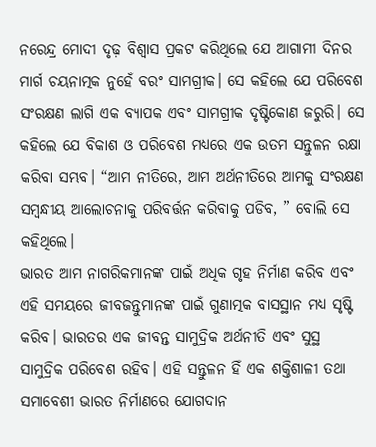ନରେନ୍ଦ୍ର ମୋଦୀ ଦୃଢ଼ ବିଶ୍ୱାସ ପ୍ରକଟ କରିଥିଲେ ଯେ ଆଗାମୀ ଦିନର ମାର୍ଗ ଚୟନାତ୍ମକ ନୁହେଁ ବରଂ ସାମଗ୍ରୀକ। ସେ କହିଲେ ଯେ ପରିବେଶ ସଂରକ୍ଷଣ ଲାଗି ଏକ ବ୍ୟାପକ ଏବଂ ସାମଗ୍ରୀକ ଦୃଷ୍ଟିକୋଣ ଜରୁରି। ସେ କହିଲେ ଯେ ବିକାଶ ଓ ପରିବେଶ ମଧ୍ୟରେ ଏକ ଉତମ ସନ୍ତୁଳନ ରକ୍ଷା କରିବା ସମ୍ଭବ। “ଆମ ନୀତିରେ, ଆମ ଅର୍ଥନୀତିରେ ଆମକୁ ସଂରକ୍ଷଣ ସମ୍ବନ୍ଧୀୟ ଆଲୋଚନାକୁ ପରିବର୍ତ୍ତନ କରିବାକୁ ପଡିବ, ” ବୋଲି ସେ କହିଥିଲେ।
ଭାରତ ଆମ ନାଗରିକମାନଙ୍କ ପାଇଁ ଅଧିକ ଗୃହ ନିର୍ମାଣ କରିବ ଏବଂ ଏହି ସମୟରେ ଜୀବଜନ୍ତୁମାନଙ୍କ ପାଇଁ ଗୁଣାତ୍ମକ ବାସସ୍ଥାନ ମଧ୍ୟ ସୃଷ୍ଟି କରିବ। ଭାରତର ଏକ ଜୀବନ୍ତ ସାମୁଦ୍ରିକ ଅର୍ଥନୀତି ଏବଂ ସୁସ୍ଥ ସାମୁଦ୍ରିକ ପରିବେଶ ରହିବ। ଏହି ସନ୍ତୁଳନ ହିଁ ଏକ ଶକ୍ତିଶାଳୀ ତଥା ସମାବେଶୀ ଭାରତ ନିର୍ମାଣରେ ଯୋଗଦାନ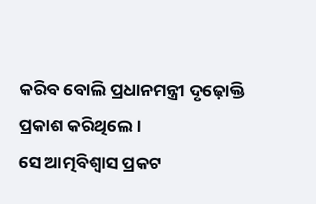କରିବ ବୋଲି ପ୍ରଧାନମନ୍ତ୍ରୀ ଦୃଢ଼ୋକ୍ତି ପ୍ରକାଶ କରିଥିଲେ।
ସେ ଆତ୍ମବିଶ୍ୱାସ ପ୍ରକଟ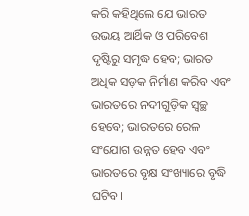କରି କହିଥିଲେ ଯେ ଭାରତ ଉଭୟ ଆର୍ଥିକ ଓ ପରିବେଶ ଦୃଷ୍ଟିରୁ ସମୃଦ୍ଧ ହେବ; ଭାରତ ଅଧିକ ସଡ଼କ ନିର୍ମାଣ କରିବ ଏବଂ ଭାରତରେ ନଦୀଗୁଡ଼ିକ ସ୍ୱଚ୍ଛ ହେବେ; ଭାରତରେ ରେଳ ସଂଯୋଗ ଉନ୍ନତ ହେବ ଏବଂ ଭାରତରେ ବୃକ୍ଷ ସଂଖ୍ୟାରେ ବୃଦ୍ଧି ଘଟିବ।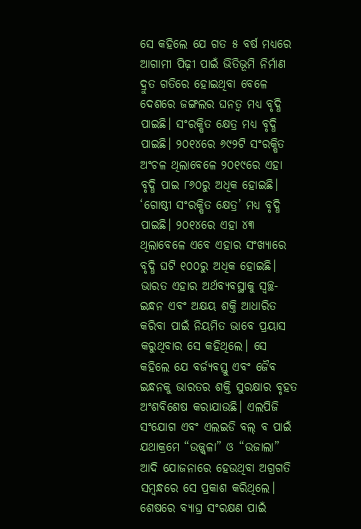ସେ କହିଲେ ଯେ ଗତ ୫ ବର୍ଷ ମଧ୍ୟରେ ଆଗାମୀ ପିଢ଼ୀ ପାଇଁ ଭିତିଭୂମି ନିର୍ମାଣ ଦ୍ରୁତ ଗତିରେ ହୋଇଥିବା ବେଳେ ଦେଶରେ ଜଙ୍ଗଲର ଘନତ୍ୱ ମଧ୍ୟ ବୃଦ୍ଧି ପାଇଛି। ସଂରକ୍ଷିତ କ୍ଷେତ୍ର ମଧ୍ୟ ବୃଦ୍ଧି ପାଇଛି। ୨୦୧୪ରେ ୬୯୨ଟି ସଂରକ୍ଷିତ ଅଂଚଳ ଥିଲାବେଳେ ୨୦୧୯ରେ ଏହା ବୃଦ୍ଧି ପାଇ ୮୬୦ରୁ ଅଧିକ ହୋଇଛି। ‘ଗୋଷ୍ଠୀ ସଂରକ୍ଷିତ କ୍ଷେତ୍ର’ ମଧ୍ୟ ବୃଦ୍ଧି ପାଇଛି। ୨୦୧୪ରେ ଏହା ୪୩ ଥିଲାବେଳେ ଏବେ ଏହାର ସଂଖ୍ୟାରେ ବୃଦ୍ଧି ଘଟି ୧୦୦ରୁ ଅଧିକ ହୋଇଛି।
ଭାରତ ଏହାର ଅର୍ଥବ୍ୟବସ୍ଥାକୁ ସ୍ୱଚ୍ଛ-ଇନ୍ଧନ ଏବଂ ଅକ୍ଷୟ ଶକ୍ତି ଆଧାରିତ କରିବା ପାଇଁ ନିୟମିତ ଭାବେ ପ୍ରୟାସ କରୁଥିବାର ସେ କହିଥିଲେ। ସେ କହିଲେ ଯେ ବର୍ଜ୍ୟବସ୍ତୁ ଏବଂ ଜୈବ ଇନ୍ଧନକୁ ଭାରତର ଶକ୍ତି ସୁରକ୍ଷାର ବୃହତ ଅଂଶବିଶେଷ କରାଯାଉଛି। ଏଲପିଜି ସଂଯୋଗ ଏବଂ ଏଲଇଡି ବଲ୍ ବ ପାଇଁ ଯଥାକ୍ରମେ “ଉଜ୍ଜ୍ୱଳା” ଓ “ଉଜାଲା” ଆଦି ଯୋଜନାରେ ହେଉଥିବା ଅଗ୍ରଗତି ସମ୍ବନ୍ଧରେ ସେ ପ୍ରକାଶ କରିଥିଲେ।
ଶେଷରେ ବ୍ୟାଘ୍ର ସଂରକ୍ଷଣ ପାଇଁ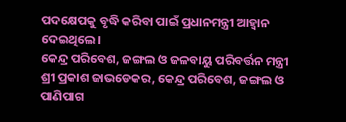ପଦକ୍ଷେପକୁ ବୃଦ୍ଧି କରିବା ପାଇଁ ପ୍ରଧାନମନ୍ତ୍ରୀ ଆହ୍ୱାନ ଦେଇଥିଲେ।
କେନ୍ଦ୍ର ପରିବେଶ, ଜଙ୍ଗଲ ଓ ଜଳବାୟୁ ପରିବର୍ତ୍ତନ ମନ୍ତ୍ରୀ ଶ୍ରୀ ପ୍ରକାଶ ଜାଭଡେକର, କେନ୍ଦ୍ର ପରିବେଶ, ଜଙ୍ଗଲ ଓ ପାଣିପାଗ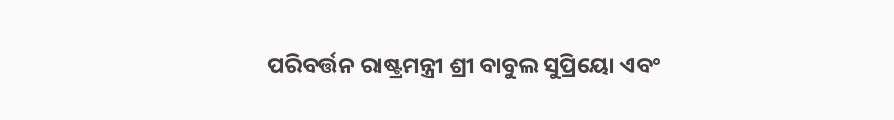ପରିବର୍ତ୍ତନ ରାଷ୍ଟ୍ରମନ୍ତ୍ରୀ ଶ୍ରୀ ବାବୁଲ ସୁପ୍ରିୟୋ ଏବଂ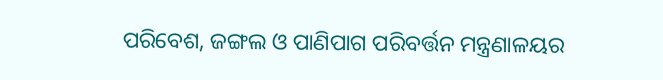ପରିବେଶ, ଜଙ୍ଗଲ ଓ ପାଣିପାଗ ପରିବର୍ତ୍ତନ ମନ୍ତ୍ରଣାଳୟର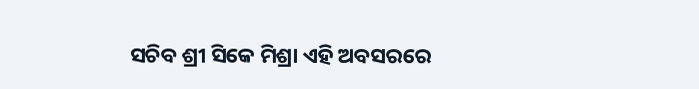ସଚିବ ଶ୍ରୀ ସିକେ ମିଶ୍ରା ଏହି ଅବସରରେ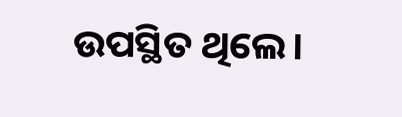ଉପସ୍ଥିତ ଥିଲେ।